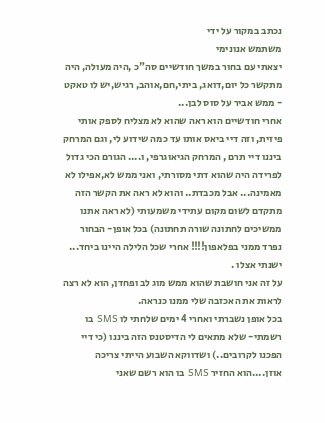נכתב במקור על ידי
משתמש אנונימי
יצאתי עם בחור במשך חודשיים סה"כ ,היה מעולה, היה מתקשר כל יום,דואג, ביתי,חם,אוהב, רגיש,יש לו טאקט - ממש אביר על סוס לבן...
אחרי חודשיים הוא ראה שהוא לא מצליח לספק אותי פיזית, וזה דיי ביאס אותו עד כמה שידוע לי, וגם המרחק ביננו דיי תרם , המרחק הגיאוגרפי, ו.... הגורם הכי גדול לפרידה היה שהוא דתי מסורתי, ואני ממש לא,אפילו לא מאמינה... אבל מכבדת.. והוא לא ראה את הקשר הזה מתקדם לשום מקום עתידי משמעותי (לא ראה אתנו ממשיכים לחתונה שורה תחתונה) בכל אופן- הבחור נפרד ממני בפלאפון!!!! אחרי שכל הלילה היינו ביחד... ישנתי אצלו .
על זה אני חושבת שהוא ממש מוג לב ופחדן, הוא לא רצה לראות את האכזבה שלי ממנו כנראה.
בכל אופן נשברתי ואחרי 4 ימים שלחתי לו SMS בו רשמתי- שלא מתאים לי הדיסטנס הזה ביננו (כי דיי הפכנו לקרובים..) ושדווקא השבוע הייתי צריכה אוזן....הוא החזיר SMS בו הוא רשם שאני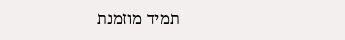תמיד מוזמנת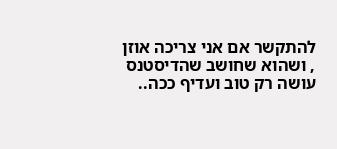להתקשר אם אני צריכה אוזן , ושהוא שחושב שהדיסטנס עושה רק טוב ועדיף ככה..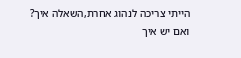הייתי צריכה לנהוג אחרת,השאלה איך?
ואם יש איך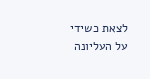לצאת כשידי על העליונה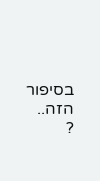בסיפור הזה.. ?